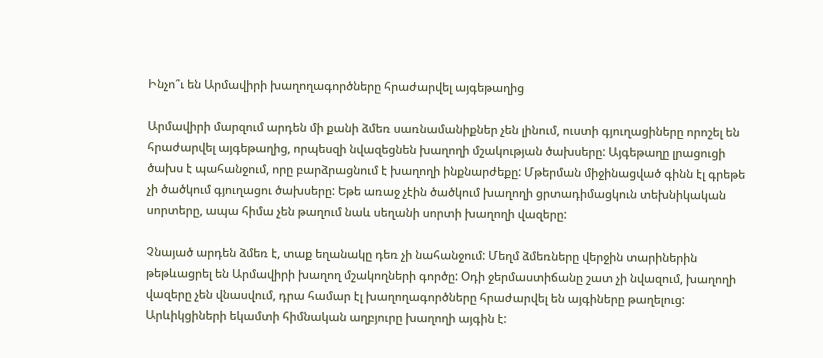Ինչո՞ւ են Արմավիրի խաղողագործները հրաժարվել այգեթաղից

Արմավիրի մարզում արդեն մի քանի ձմեռ սառնամանիքներ չեն լինում, ուստի գյուղացիները որոշել են հրաժարվել այգեթաղից, որպեսզի նվազեցնեն խաղողի մշակության ծախսերը: Այգեթաղը լրացուցի ծախս է պահանջում, որը բարձրացնում է խաղողի ինքնարժեքը: Մթերման միջինացված գինն էլ գրեթե չի ծածկում գյուղացու ծախսերը: Եթե առաջ չէին ծածկում խաղողի ցրտադիմացկուն տեխնիկական սորտերը, ապա հիմա չեն թաղում նաև սեղանի սորտի խաղողի վազերը:

Չնայած արդեն ձմեռ է, տաք եղանակը դեռ չի նահանջում: Մեղմ ձմեռները վերջին տարիներին թեթևացրել են Արմավիրի խաղող մշակողների գործը: Օդի ջերմաստիճանը շատ չի նվազում, խաղողի վազերը չեն վնասվում, դրա համար էլ խաղողագործները հրաժարվել են այգիները թաղելուց: Արևիկցիների եկամտի հիմնական աղբյուրը խաղողի այգին է: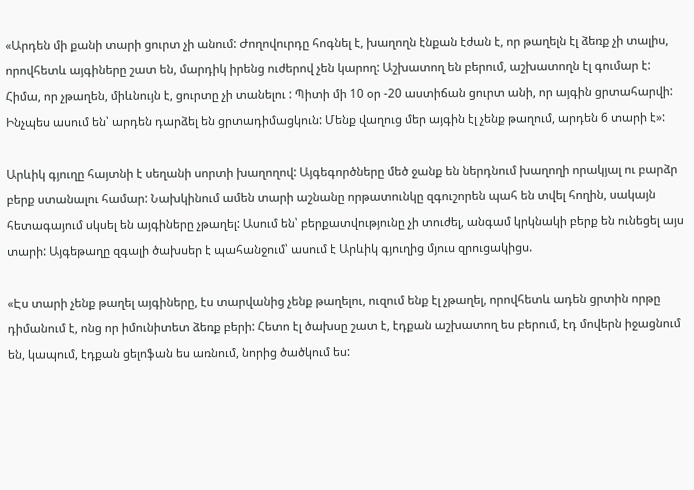«Արդեն մի քանի տարի ցուրտ չի անում: Ժողովուրդը հոգնել է, խաղողն էնքան էժան է, որ թաղելն էլ ձեռք չի տալիս, որովհետև այգիները շատ են, մարդիկ իրենց ուժերով չեն կարող: Աշխատող են բերում, աշխատողն էլ գումար է: Հիմա, որ չթաղեն, միևնույն է, ցուրտը չի տանելու : Պիտի մի 10 օր -20 աստիճան ցուրտ անի, որ այգին ցրտահարվի: Ինչպես ասում են՝ արդեն դարձել են ցրտադիմացկուն: Մենք վաղուց մեր այգին էլ չենք թաղում, արդեն 6 տարի է»:

Արևիկ գյուղը հայտնի է սեղանի սորտի խաղողով: Այգեգործները մեծ ջանք են ներդնում խաղողի որակյալ ու բարձր բերք ստանալու համար: Նախկինում ամեն տարի աշնանը որթատունկը զգուշորեն պահ են տվել հողին, սակայն հետագայում սկսել են այգիները չթաղել: Ասում են՝ բերքատվությունը չի տուժել, անգամ կրկնակի բերք են ունեցել այս տարի: Այգեթաղը զգալի ծախսեր է պահանջում՝ ասում է Արևիկ գյուղից մյուս զրուցակիցս.

«Էս տարի չենք թաղել այգիները, էս տարվանից չենք թաղելու, ուզում ենք էլ չթաղել, որովհետև ադեն ցրտին որթը դիմանում է, ոնց որ իմունիտետ ձեռք բերի: Հետո էլ ծախսը շատ է, էդքան աշխատող ես բերում, էդ մովերն իջացնում են, կապում, էդքան ցելոֆան ես առնում, նորից ծածկում ես: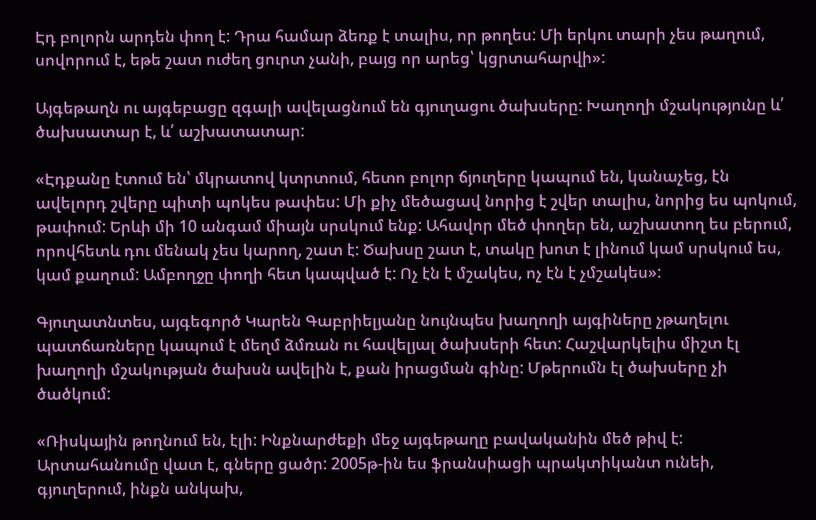Էդ բոլորն արդեն փող է: Դրա համար ձեռք է տալիս, որ թողես: Մի երկու տարի չես թաղում, սովորում է, եթե շատ ուժեղ ցուրտ չանի, բայց որ արեց՝ կցրտահարվի»:

Այգեթաղն ու այգեբացը զգալի ավելացնում են գյուղացու ծախսերը: Խաղողի մշակությունը և՛ ծախսատար է, և՛ աշխատատար:

«Էդքանը էտում են՝ մկրատով կտրտում, հետո բոլոր ճյուղերը կապում են, կանաչեց, էն ավելորդ շվերը պիտի պոկես թափես: Մի քիչ մեծացավ նորից է շվեր տալիս, նորից ես պոկում, թափում: Երևի մի 10 անգամ միայն սրսկում ենք: Ահավոր մեծ փողեր են, աշխատող ես բերում, որովհետև դու մենակ չես կարող, շատ է: Ծախսը շատ է, տակը խոտ է լինում կամ սրսկում ես, կամ քաղում: Ամբողջը փողի հետ կապված է: Ոչ էն է մշակես, ոչ էն է չմշակես»:

Գյուղատնտես, այգեգործ Կարեն Գաբրիելյանը նույնպես խաղողի այգիները չթաղելու պատճառները կապում է մեղմ ձմռան ու հավելյալ ծախսերի հետ: Հաշվարկելիս միշտ էլ խաղողի մշակության ծախսն ավելին է, քան իրացման գինը: Մթերումն էլ ծախսերը չի ծածկում:

«Ռիսկային թողնում են, էլի: Ինքնարժեքի մեջ այգեթաղը բավականին մեծ թիվ է: Արտահանումը վատ է, գները ցածր: 2005թ-ին ես ֆրանսիացի պրակտիկանտ ունեի, գյուղերում, ինքն անկախ,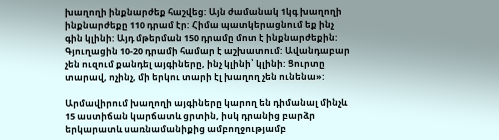խաղողի ինքնարժեք հաշվեց: Այն ժամանակ 1կգ խաղողի ինքնարժեքը 110 դրամ էր: Հիմա պատկերացնում եք ինչ գին կլինի: Այդ մթերման 150 դրամը մոտ է ինքնարժեքին: Գյուղացին 10-20 դրամի համար է աշխատում: Ավանդաբար չեն ուզում քանդել այգիները, ինչ կլինի՝ կլինի: Ցուրտը տարավ, ոչինչ, մի երկու տարի էլ խաղող չեն ունենա»:

Արմավիրում խաղողի այգիները կարող են դիմանալ մինչև 15 աստիճան կարճատև ցրտին, իսկ դրանից բարձր երկարատև սառնամանիքից ամբողջությամբ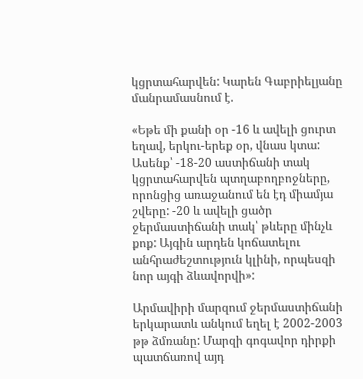կցրտահարվեն: Կարեն Գաբրիելյանը մանրամասնում է.

«Եթե մի քանի օր -16 և ավելի ցուրտ եղավ, երկու-երեք օր, վնաս կտա: Ասենք՝ -18-20 աստիճանի տակ կցրտահարվեն պտղաբողբոջները, որոնցից առաջանում են էդ միամյա շվերը: -20 և ավելի ցածր ջերմաստիճանի տակ՝ թևերը մինչև քոք: Այգին արդեն կոճատելու անհրաժեշտություն կլինի, որպեսզի նոր այգի ձևավորվի»:

Արմավիրի մարզում ջերմաստիճանի երկարատև անկում եղել է 2002-2003 թթ ձմռանը: Մարզի գոգավոր դիրքի պատճառով այդ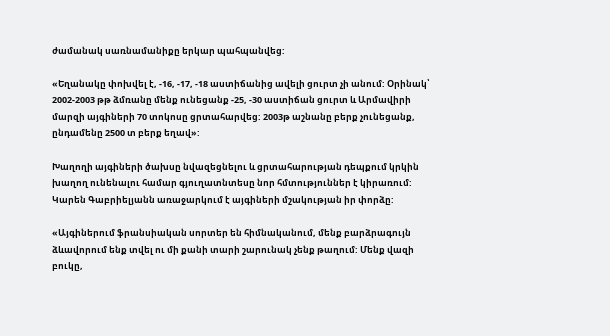ժամանակ սառնամանիքը երկար պահպանվեց:

«Եղանակը փոխվել է, -16, -17, -18 աստիճանից ավելի ցուրտ չի անում: Օրինակ՝ 2002-2003 թթ ձմռանը մենք ունեցանք -25, -30 աստիճան ցուրտ և Արմավիրի մարզի այգիների 70 տոկոսը ցրտահարվեց: 2003թ աշնանը բերք չունեցանք, ընդամենը 2500 տ բերք եղավ»:

Խաղողի այգիների ծախսը նվազեցնելու և ցրտահարության դեպքում կրկին խաղող ունենալու համար գյուղատնտեսը նոր հմտություններ է կիրառում: Կարեն Գաբրիելյանն առաջարկում է այգիների մշակության իր փորձը:

«Այգիներում ֆրանսիական սորտեր են հիմնականում, մենք բարձրագույն ձևավորում ենք տվել ու մի քանի տարի շարունակ չենք թաղում: Մենք վազի բուկը,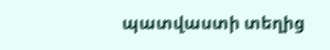պատվաստի տեղից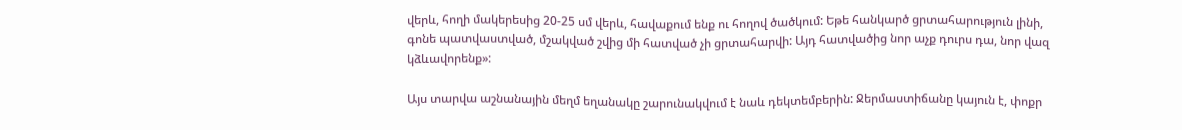վերև, հողի մակերեսից 20-25 սմ վերև, հավաքում ենք ու հողով ծածկում: Եթե հանկարծ ցրտահարություն լինի, գոնե պատվաստված, մշակված շվից մի հատված չի ցրտահարվի: Այդ հատվածից նոր աչք դուրս դա, նոր վազ կձևավորենք»:

Այս տարվա աշնանային մեղմ եղանակը շարունակվում է նաև դեկտեմբերին: Ջերմաստիճանը կայուն է, փոքր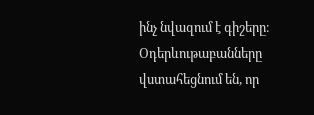ինչ նվազում է գիշերը։ Օդերևութաբանները վստահեցնում են, որ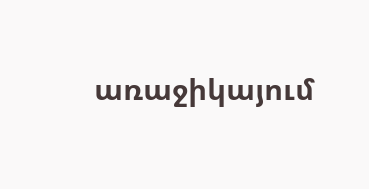առաջիկայում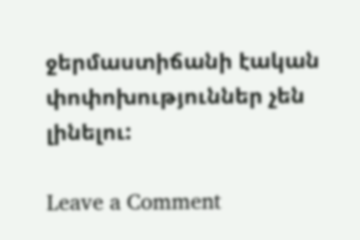ջերմաստիճանի էական փոփոխություններ չեն լինելու:

Leave a Comment